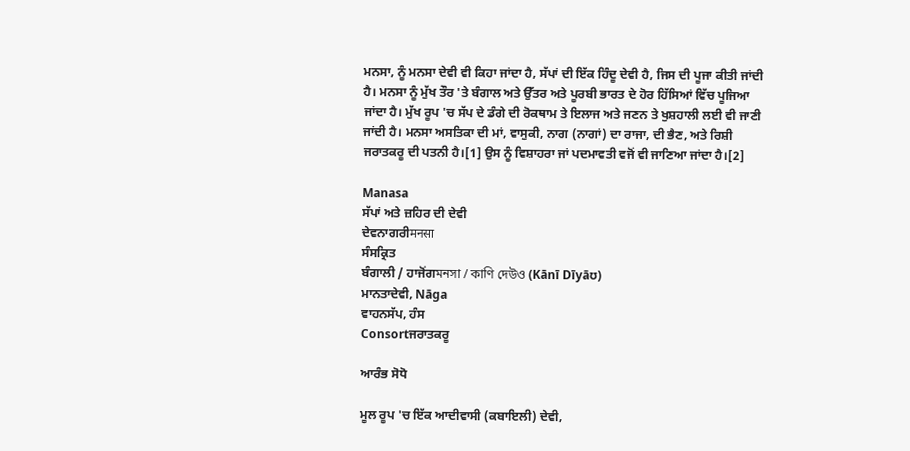ਮਨਸਾ, ਨੂੰ ਮਨਸਾ ਦੇਵੀ ਵੀ ਕਿਹਾ ਜਾਂਦਾ ਹੈ, ਸੱਪਾਂ ਦੀ ਇੱਕ ਹਿੰਦੂ ਦੇਵੀ ਹੈ, ਜਿਸ ਦੀ ਪੂਜਾ ਕੀਤੀ ਜਾਂਦੀ ਹੈ। ਮਨਸਾ ਨੂੰ ਮੁੱਖ ਤੌਰ 'ਤੇ ਬੰਗਾਲ ਅਤੇ ਉੱਤਰ ਅਤੇ ਪੂਰਬੀ ਭਾਰਤ ਦੇ ਹੋਰ ਹਿੱਸਿਆਂ ਵਿੱਚ ਪੂਜਿਆ ਜਾਂਦਾ ਹੈ। ਮੁੱਖ ਰੂਪ 'ਚ ਸੱਪ ਦੇ ਡੰਗੇ ਦੀ ਰੋਕਥਾਮ ਤੇ ਇਲਾਜ ਅਤੇ ਜਣਨ ਤੇ ਖੁਸ਼ਹਾਲੀ ਲਈ ਵੀ ਜਾਣੀ ਜਾਂਦੀ ਹੈ। ਮਨਸਾ ਅਸਤਿਕਾ ਦੀ ਮਾਂ, ਵਾਸੁਕੀ, ਨਾਗ (ਨਾਗਾਂ) ਦਾ ਰਾਜਾ, ਦੀ ਭੈਣ, ਅਤੇ ਰਿਸ਼ੀ ਜਰਾਤਕਰੂ ਦੀ ਪਤਨੀ ਹੈ।[1] ਉਸ ਨੂੰ ਵਿਸ਼ਾਹਰਾ ਜਾਂ ਪਦਮਾਵਤੀ ਵਜੋਂ ਵੀ ਜਾਣਿਆ ਜਾਂਦਾ ਹੈ।[2]

Manasa
ਸੱਪਾਂ ਅਤੇ ਜ਼ਹਿਰ ਦੀ ਦੇਵੀ
ਦੇਵਨਾਗਰੀमनसा
ਸੰਸਕ੍ਰਿਤ
ਬੰਗਾਲੀ / ਹਾਜੋਂਗমনসা / কাণি দেউও (Kānī Dīyāʊ)
ਮਾਨਤਾਦੇਵੀ, Nāga
ਵਾਹਨਸੱਪ, ਹੰਸ
Consortਜਰਾਤਕਰੂ

ਆਰੰਭ ਸੋਧੋ

ਮੂਲ ਰੂਪ 'ਚ ਇੱਕ ਆਦੀਵਾਸੀ (ਕਬਾਇਲੀ) ਦੇਵੀ,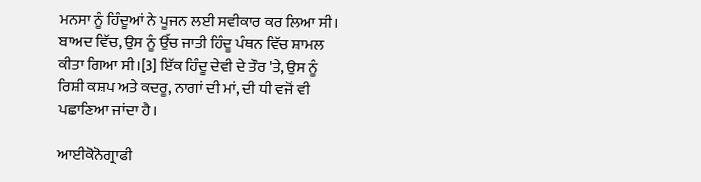ਮਨਸਾ ਨੂੰ ਹਿੰਦੂਆਂ ਨੇ ਪੂਜਨ ਲਈ ਸਵੀਕਾਰ ਕਰ ਲਿਆ ਸੀ। ਬਾਅਦ ਵਿੱਚ, ਉਸ ਨੂੰ ਉੱਚ ਜਾਤੀ ਹਿੰਦੂ ਪੰਥਨ ਵਿੱਚ ਸ਼ਾਮਲ ਕੀਤਾ ਗਿਆ ਸੀ।[3] ਇੱਕ ਹਿੰਦੂ ਦੇਵੀ ਦੇ ਤੌਰ 'ਤੇ, ਉਸ ਨੂੰ ਰਿਸ਼ੀ ਕਸ਼ਪ ਅਤੇ ਕਦਰੂ, ਨਾਗਾਂ ਦੀ ਮਾਂ, ਦੀ ਧੀ ਵਜੋਂ ਵੀ ਪਛਾਣਿਆ ਜਾਂਦਾ ਹੈ।

ਆਈਕੋਨੋਗ੍ਰਾਫੀ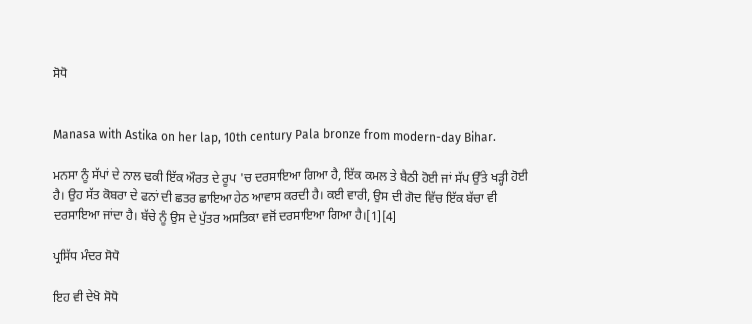ਸੋਧੋ


Manasa with Astika on her lap, 10th century Pala bronze from modern-day Bihar.

ਮਨਸਾ ਨੂੰ ਸੱਪਾਂ ਦੇ ਨਾਲ ਢਕੀ ਇੱਕ ਔਰਤ ਦੇ ਰੂਪ 'ਚ ਦਰਸਾਇਆ ਗਿਆ ਹੈ, ਇੱਕ ਕਮਲ ਤੇ ਬੈਠੀ ਹੋਈ ਜਾਂ ਸੱਪ ਉੱਤੇ ਖੜ੍ਹੀ ਹੋਈ ਹੈ। ਉਹ ਸੱਤ ਕੋਬਰਾ ਦੇ ਫਨਾਂ ਦੀ ਛਤਰ ਛਾਇਆ ਹੇਠ ਆਵਾਸ ਕਰਦੀ ਹੈ। ਕਈ ਵਾਰੀ, ਉਸ ਦੀ ਗੋਦ ਵਿੱਚ ਇੱਕ ਬੱਚਾ ਵੀ ਦਰਸਾਇਆ ਜਾਂਦਾ ਹੈ। ਬੱਚੇ ਨੂੰ ਉਸ ਦੇ ਪੁੱਤਰ ਅਸਤਿਕਾ ਵਜੋਂ ਦਰਸਾਇਆ ਗਿਆ ਹੈ।[1][4]

ਪ੍ਰਸਿੱਧ ਮੰਦਰ ਸੋਧੋ

ਇਹ ਵੀ ਦੇਖੋ ਸੋਧੋ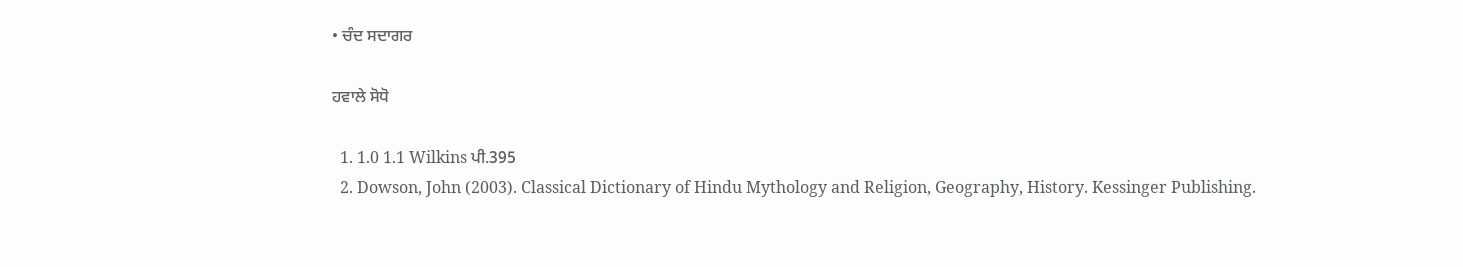• ਚੰਦ ਸਦਾਗਰ

ਹਵਾਲੇ ਸੋਧੋ

  1. 1.0 1.1 Wilkins ਪੀ.395
  2. Dowson, John (2003). Classical Dictionary of Hindu Mythology and Religion, Geography, History. Kessinger Publishing.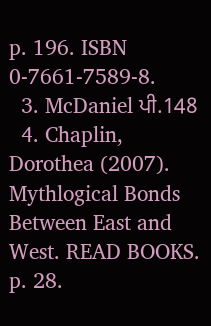p. 196. ISBN 0-7661-7589-8.
  3. McDaniel ਪੀ.148
  4. Chaplin, Dorothea (2007). Mythlogical Bonds Between East and West. READ BOOKS. p. 28.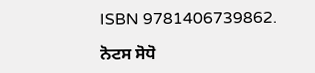ISBN 9781406739862.

ਨੋਟਸ ਸੋਧੋ